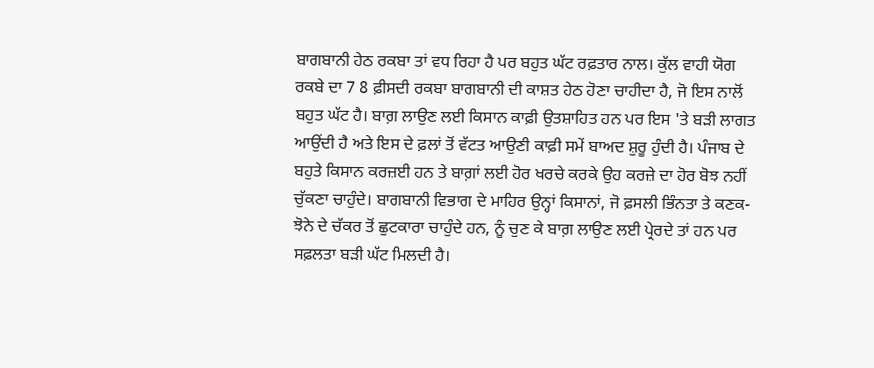ਬਾਗਬਾਨੀ ਹੇਠ ਰਕਬਾ ਤਾਂ ਵਧ ਰਿਹਾ ਹੈ ਪਰ ਬਹੁਤ ਘੱਟ ਰਫ਼ਤਾਰ ਨਾਲ। ਕੁੱਲ ਵਾਹੀ ਯੋਗ ਰਕਬੇ ਦਾ 7 8 ਫ਼ੀਸਦੀ ਰਕਬਾ ਬਾਗਬਾਨੀ ਦੀ ਕਾਸ਼ਤ ਹੇਠ ਹੋਣਾ ਚਾਹੀਦਾ ਹੈ, ਜੋ ਇਸ ਨਾਲੋਂ ਬਹੁਤ ਘੱਟ ਹੈ। ਬਾਗ਼ ਲਾਉਣ ਲਈ ਕਿਸਾਨ ਕਾਫ਼ੀ ਉਤਸ਼ਾਹਿਤ ਹਨ ਪਰ ਇਸ 'ਤੇ ਬੜੀ ਲਾਗਤ ਆਉਂਦੀ ਹੈ ਅਤੇ ਇਸ ਦੇ ਫ਼ਲਾਂ ਤੋਂ ਵੱਟਤ ਆਉਣੀ ਕਾਫ਼ੀ ਸਮੇਂ ਬਾਅਦ ਸ਼ੁਰੂ ਹੁੰਦੀ ਹੈ। ਪੰਜਾਬ ਦੇ ਬਹੁਤੇ ਕਿਸਾਨ ਕਰਜ਼ਈ ਹਨ ਤੇ ਬਾਗ਼ਾਂ ਲਈ ਹੋਰ ਖਰਚੇ ਕਰਕੇ ਉਹ ਕਰਜ਼ੇ ਦਾ ਹੋਰ ਬੋਝ ਨਹੀਂ ਚੁੱਕਣਾ ਚਾਹੁੰਦੇ। ਬਾਗਬਾਨੀ ਵਿਭਾਗ ਦੇ ਮਾਹਿਰ ਉਨ੍ਹਾਂ ਕਿਸਾਨਾਂ, ਜੋ ਫ਼ਸਲੀ ਭਿੰਨਤਾ ਤੇ ਕਣਕ-ਝੋਨੇ ਦੇ ਚੱਕਰ ਤੋਂ ਛੁਟਕਾਰਾ ਚਾਹੁੰਦੇ ਹਨ, ਨੂੰ ਚੁਣ ਕੇ ਬਾਗ਼ ਲਾਉਣ ਲਈ ਪ੍ਰੇਰਦੇ ਤਾਂ ਹਨ ਪਰ ਸਫ਼ਲਤਾ ਬੜੀ ਘੱਟ ਮਿਲਦੀ ਹੈ।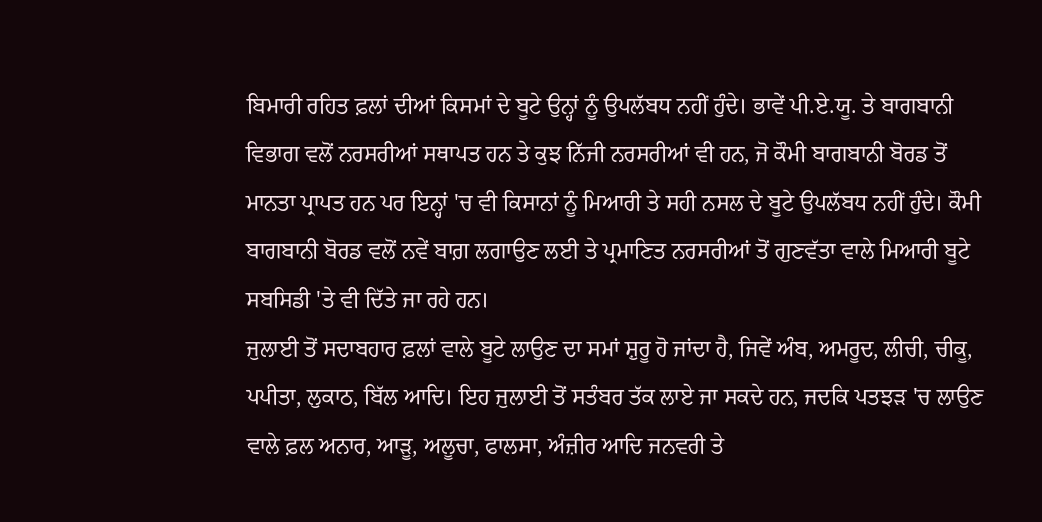ਬਿਮਾਰੀ ਰਹਿਤ ਫ਼ਲਾਂ ਦੀਆਂ ਕਿਸਮਾਂ ਦੇ ਬੂਟੇ ਉਨ੍ਹਾਂ ਨੂੰ ਉਪਲੱਬਧ ਨਹੀਂ ਹੁੰਦੇ। ਭਾਵੇਂ ਪੀ.ਏ.ਯੂ. ਤੇ ਬਾਗਬਾਨੀ ਵਿਭਾਗ ਵਲੋਂ ਨਰਸਰੀਆਂ ਸਥਾਪਤ ਹਨ ਤੇ ਕੁਝ ਨਿੱਜੀ ਨਰਸਰੀਆਂ ਵੀ ਹਨ, ਜੋ ਕੌਮੀ ਬਾਗਬਾਨੀ ਬੋਰਡ ਤੋਂ ਮਾਨਤਾ ਪ੍ਰਾਪਤ ਹਨ ਪਰ ਇਨ੍ਹਾਂ 'ਚ ਵੀ ਕਿਸਾਨਾਂ ਨੂੰ ਮਿਆਰੀ ਤੇ ਸਹੀ ਨਸਲ ਦੇ ਬੂਟੇ ਉਪਲੱਬਧ ਨਹੀਂ ਹੁੰਦੇ। ਕੌਮੀ ਬਾਗਬਾਨੀ ਬੋਰਡ ਵਲੋਂ ਨਵੇਂ ਬਾਗ਼ ਲਗਾਉਣ ਲਈ ਤੇ ਪ੍ਰਮਾਣਿਤ ਨਰਸਰੀਆਂ ਤੋਂ ਗੁਣਵੱਤਾ ਵਾਲੇ ਮਿਆਰੀ ਬੂਟੇ ਸਬਸਿਡੀ 'ਤੇ ਵੀ ਦਿੱਤੇ ਜਾ ਰਹੇ ਹਨ।
ਜੁਲਾਈ ਤੋਂ ਸਦਾਬਹਾਰ ਫ਼ਲਾਂ ਵਾਲੇ ਬੂਟੇ ਲਾਉਣ ਦਾ ਸਮਾਂ ਸ਼ੁਰੂ ਹੋ ਜਾਂਦਾ ਹੈ, ਜਿਵੇਂ ਅੰਬ, ਅਮਰੂਦ, ਲੀਚੀ, ਚੀਕੂ, ਪਪੀਤਾ, ਲੁਕਾਠ, ਬਿੱਲ ਆਦਿ। ਇਹ ਜੁਲਾਈ ਤੋਂ ਸਤੰਬਰ ਤੱਕ ਲਾਏ ਜਾ ਸਕਦੇ ਹਨ, ਜਦਕਿ ਪਤਝੜ 'ਚ ਲਾਉਣ ਵਾਲੇ ਫ਼ਲ ਅਨਾਰ, ਆੜੂ, ਅਲੂਚਾ, ਫਾਲਸਾ, ਅੰਜ਼ੀਰ ਆਦਿ ਜਨਵਰੀ ਤੇ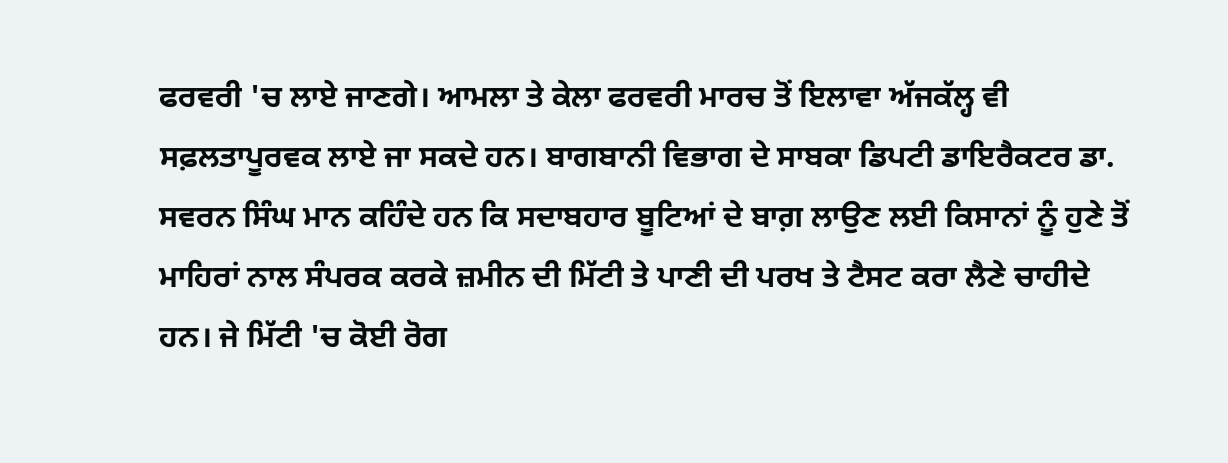ਫਰਵਰੀ 'ਚ ਲਾਏ ਜਾਣਗੇ। ਆਮਲਾ ਤੇ ਕੇਲਾ ਫਰਵਰੀ ਮਾਰਚ ਤੋਂ ਇਲਾਵਾ ਅੱਜਕੱਲ੍ਹ ਵੀ ਸਫ਼ਲਤਾਪੂਰਵਕ ਲਾਏ ਜਾ ਸਕਦੇ ਹਨ। ਬਾਗਬਾਨੀ ਵਿਭਾਗ ਦੇ ਸਾਬਕਾ ਡਿਪਟੀ ਡਾਇਰੈਕਟਰ ਡਾ. ਸਵਰਨ ਸਿੰਘ ਮਾਨ ਕਹਿੰਦੇ ਹਨ ਕਿ ਸਦਾਬਹਾਰ ਬੂਟਿਆਂ ਦੇ ਬਾਗ਼ ਲਾਉਣ ਲਈ ਕਿਸਾਨਾਂ ਨੂੰ ਹੁਣੇ ਤੋਂ ਮਾਹਿਰਾਂ ਨਾਲ ਸੰਪਰਕ ਕਰਕੇ ਜ਼ਮੀਨ ਦੀ ਮਿੱਟੀ ਤੇ ਪਾਣੀ ਦੀ ਪਰਖ ਤੇ ਟੈਸਟ ਕਰਾ ਲੈਣੇ ਚਾਹੀਦੇ ਹਨ। ਜੇ ਮਿੱਟੀ 'ਚ ਕੋਈ ਰੋਗ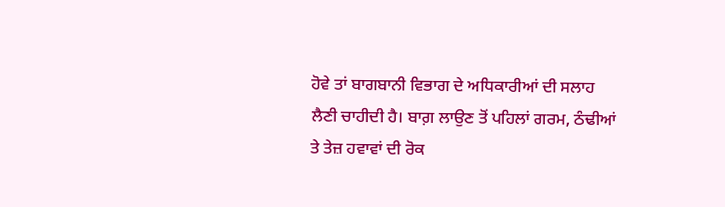ਹੋਵੇ ਤਾਂ ਬਾਗਬਾਨੀ ਵਿਭਾਗ ਦੇ ਅਧਿਕਾਰੀਆਂ ਦੀ ਸਲਾਹ ਲੈਣੀ ਚਾਹੀਦੀ ਹੈ। ਬਾਗ਼ ਲਾਉਣ ਤੋਂ ਪਹਿਲਾਂ ਗਰਮ, ਠੰਢੀਆਂ ਤੇ ਤੇਜ਼ ਹਵਾਵਾਂ ਦੀ ਰੋਕ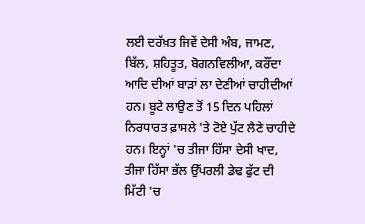ਲਈ ਦਰੱਖ਼ਤ ਜਿਵੇਂ ਦੇਸੀ ਅੰਬ, ਜਾਮਣ, ਬਿੱਲ, ਸ਼ਹਿਤੂਤ, ਬੋਗਨਵਿਲੀਆ, ਕਰੌਂਦਾ ਆਦਿ ਦੀਆਂ ਬਾੜਾਂ ਲਾ ਦੇਣੀਆਂ ਚਾਹੀਦੀਆਂ ਹਨ। ਬੂਟੇ ਲਾਉਣ ਤੋਂ 15 ਦਿਨ ਪਹਿਲਾਂ ਨਿਰਧਾਰਤ ਫ਼ਾਸਲੇ 'ਤੇ ਟੋਏ ਪੁੱਟ ਲੈਣੇ ਚਾਹੀਦੇ ਹਨ। ਇਨ੍ਹਾਂ 'ਚ ਤੀਜਾ ਹਿੱਸਾ ਦੇਸੀ ਖਾਦ, ਤੀਜਾ ਹਿੱਸਾ ਭੱਲ ਉੱਪਰਲੀ ਡੇਢ ਫੁੱਟ ਦੀ ਮਿੱਟੀ 'ਚ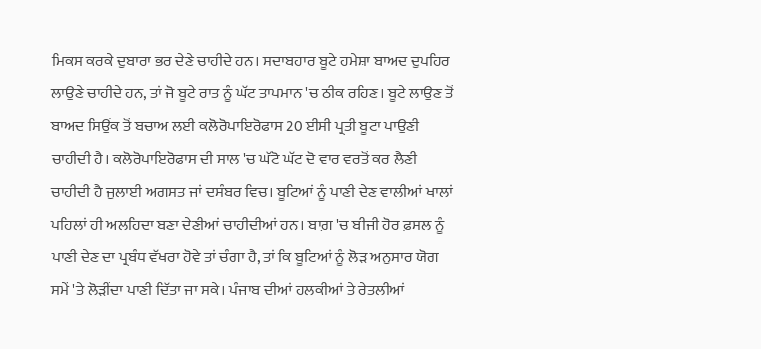ਮਿਕਸ ਕਰਕੇ ਦੁਬਾਰਾ ਭਰ ਦੇਣੇ ਚਾਹੀਦੇ ਹਨ। ਸਦਾਬਹਾਰ ਬੂਟੇ ਹਮੇਸ਼ਾ ਬਾਅਦ ਦੁਪਹਿਰ ਲਾਉਣੇ ਚਾਹੀਦੇ ਹਨ, ਤਾਂ ਜੋ ਬੂਟੇ ਰਾਤ ਨੂੰ ਘੱਟ ਤਾਪਮਾਨ 'ਚ ਠੀਕ ਰਹਿਣ। ਬੂਟੇ ਲਾਉਣ ਤੋਂ ਬਾਅਦ ਸਿਉਂਕ ਤੋਂ ਬਚਾਅ ਲਈ ਕਲੋਰੋਪਾਇਰੋਫਾਸ 20 ਈਸੀ ਪ੍ਰਤੀ ਬੂਟਾ ਪਾਉਣੀ ਚਾਹੀਦੀ ਹੈ। ਕਲੋਰੋਪਾਇਰੋਫਾਸ ਦੀ ਸਾਲ 'ਚ ਘੱਟੋ ਘੱਟ ਦੋ ਵਾਰ ਵਰਤੋਂ ਕਰ ਲੈਣੀ ਚਾਹੀਦੀ ਹੈ ਜੁਲਾਈ ਅਗਸਤ ਜਾਂ ਦਸੰਬਰ ਵਿਚ। ਬੂਟਿਆਂ ਨੂੰ ਪਾਣੀ ਦੇਣ ਵਾਲੀਆਂ ਖਾਲਾਂ ਪਹਿਲਾਂ ਹੀ ਅਲਹਿਦਾ ਬਣਾ ਦੇਣੀਆਂ ਚਾਹੀਦੀਆਂ ਹਨ। ਬਾਗ਼ 'ਚ ਬੀਜੀ ਹੋਰ ਫ਼ਸਲ ਨੂੰ ਪਾਣੀ ਦੇਣ ਦਾ ਪ੍ਰਬੰਧ ਵੱਖਰਾ ਹੋਵੇ ਤਾਂ ਚੰਗਾ ਹੈ, ਤਾਂ ਕਿ ਬੂਟਿਆਂ ਨੂੰ ਲੋੜ ਅਨੁਸਾਰ ਯੋਗ ਸਮੇਂ 'ਤੇ ਲੋੜੀਂਦਾ ਪਾਣੀ ਦਿੱਤਾ ਜਾ ਸਕੇ। ਪੰਜਾਬ ਦੀਆਂ ਹਲਕੀਆਂ ਤੇ ਰੇਤਲੀਆਂ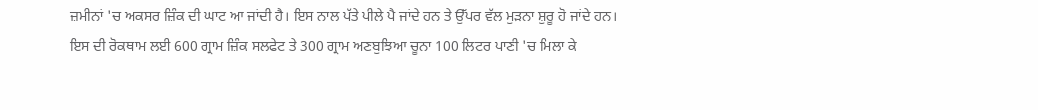ਜ਼ਮੀਨਾਂ 'ਚ ਅਕਸਰ ਜ਼ਿੰਕ ਦੀ ਘਾਟ ਆ ਜਾਂਦੀ ਹੈ। ਇਸ ਨਾਲ ਪੱਤੇ ਪੀਲੇ ਪੈ ਜਾਂਦੇ ਹਨ ਤੇ ਉੱਪਰ ਵੱਲ ਮੁੜਨਾ ਸ਼ੁਰੂ ਹੋ ਜਾਂਦੇ ਹਨ। ਇਸ ਦੀ ਰੋਕਥਾਮ ਲਈ 600 ਗ੍ਰਾਮ ਜ਼ਿੰਕ ਸਲਫੇਟ ਤੇ 300 ਗ੍ਰਾਮ ਅਣਬੁਝਿਆ ਚੂਨਾ 100 ਲਿਟਰ ਪਾਣੀ 'ਚ ਮਿਲਾ ਕੇ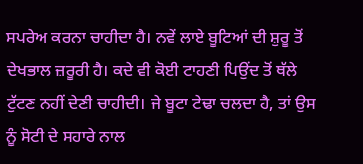ਸਪਰੇਅ ਕਰਨਾ ਚਾਹੀਦਾ ਹੈ। ਨਵੇਂ ਲਾਏ ਬੂਟਿਆਂ ਦੀ ਸ਼ੁਰੂ ਤੋਂ ਦੇਖਭਾਲ ਜ਼ਰੂਰੀ ਹੈ। ਕਦੇ ਵੀ ਕੋਈ ਟਾਹਣੀ ਪਿਉਂਦ ਤੋਂ ਥੱਲੇ ਟੁੱਟਣ ਨਹੀਂ ਦੇਣੀ ਚਾਹੀਦੀ। ਜੇ ਬੂਟਾ ਟੇਢਾ ਚਲਦਾ ਹੈ, ਤਾਂ ਉਸ ਨੂੰ ਸੋਟੀ ਦੇ ਸਹਾਰੇ ਨਾਲ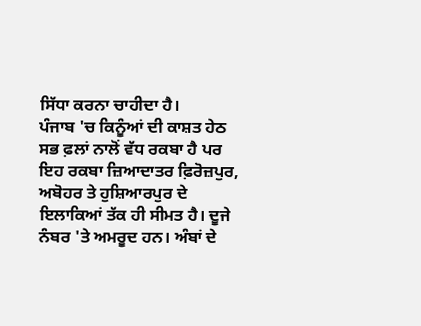ਸਿੱਧਾ ਕਰਨਾ ਚਾਹੀਦਾ ਹੈ।
ਪੰਜਾਬ 'ਚ ਕਿਨੂੰਆਂ ਦੀ ਕਾਸ਼ਤ ਹੇਠ ਸਭ ਫ਼ਲਾਂ ਨਾਲੋਂ ਵੱਧ ਰਕਬਾ ਹੈ ਪਰ ਇਹ ਰਕਬਾ ਜ਼ਿਆਦਾਤਰ ਫ਼ਿਰੋਜ਼ਪੁਰ, ਅਬੋਹਰ ਤੇ ਹੁਸ਼ਿਆਰਪੁਰ ਦੇ ਇਲਾਕਿਆਂ ਤੱਕ ਹੀ ਸੀਮਤ ਹੈ। ਦੂਜੇ ਨੰਬਰ 'ਤੇ ਅਮਰੂਦ ਹਨ। ਅੰਬਾਂ ਦੇ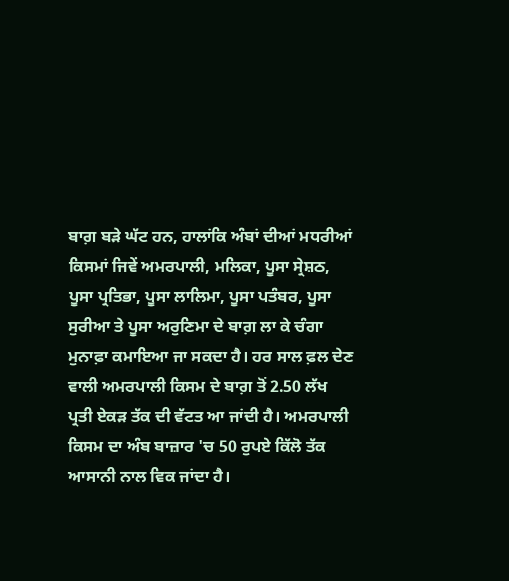ਬਾਗ਼ ਬੜੇ ਘੱਟ ਹਨ, ਹਾਲਾਂਕਿ ਅੰਬਾਂ ਦੀਆਂ ਮਧਰੀਆਂ ਕਿਸਮਾਂ ਜਿਵੇਂ ਅਮਰਪਾਲੀ, ਮਲਿਕਾ, ਪੂਸਾ ਸ੍ਰੇਸ਼ਠ, ਪੂਸਾ ਪ੍ਰਤਿਭਾ, ਪੂਸਾ ਲਾਲਿਮਾ, ਪੂਸਾ ਪਤੰਬਰ, ਪੂਸਾ ਸੁਰੀਆ ਤੇ ਪੂਸਾ ਅਰੁਣਿਮਾ ਦੇ ਬਾਗ਼ ਲਾ ਕੇ ਚੰਗਾ ਮੁਨਾਫ਼ਾ ਕਮਾਇਆ ਜਾ ਸਕਦਾ ਹੈ। ਹਰ ਸਾਲ ਫ਼ਲ ਦੇਣ ਵਾਲੀ ਅਮਰਪਾਲੀ ਕਿਸਮ ਦੇ ਬਾਗ਼ ਤੋਂ 2.50 ਲੱਖ ਪ੍ਰਤੀ ਏਕੜ ਤੱਕ ਦੀ ਵੱਟਤ ਆ ਜਾਂਦੀ ਹੈ। ਅਮਰਪਾਲੀ ਕਿਸਮ ਦਾ ਅੰਬ ਬਾਜ਼ਾਰ 'ਚ 50 ਰੁਪਏ ਕਿੱਲੋ ਤੱਕ ਆਸਾਨੀ ਨਾਲ ਵਿਕ ਜਾਂਦਾ ਹੈ।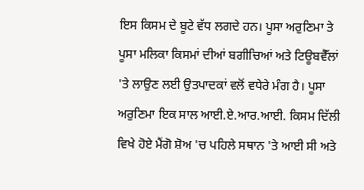ਇਸ ਕਿਸਮ ਦੇ ਬੂਟੇ ਵੱਧ ਲਗਦੇ ਹਨ। ਪੂਸਾ ਅਰੁਣਿਮਾ ਤੇ ਪੂਸਾ ਮਲਿਕਾ ਕਿਸਮਾਂ ਦੀਆਂ ਬਗੀਚਿਆਂ ਅਤੇ ਟਿਊਬਵੈੱਲਾਂ 'ਤੇ ਲਾਉਣ ਲਈ ਉਤਪਾਦਕਾਂ ਵਲੋਂ ਵਧੇਰੇ ਮੰਗ ਹੈ। ਪੂਸਾ ਅਰੁਣਿਮਾ ਇਕ ਸਾਲ ਆਈ.ਏ.ਆਰ.ਆਈ. ਕਿਸਮ ਦਿੱਲੀ ਵਿਖੇ ਹੋਏ ਮੈਂਗੋ ਸ਼ੋਅ 'ਚ ਪਹਿਲੇ ਸਥਾਨ 'ਤੇ ਆਈ ਸੀ ਅਤੇ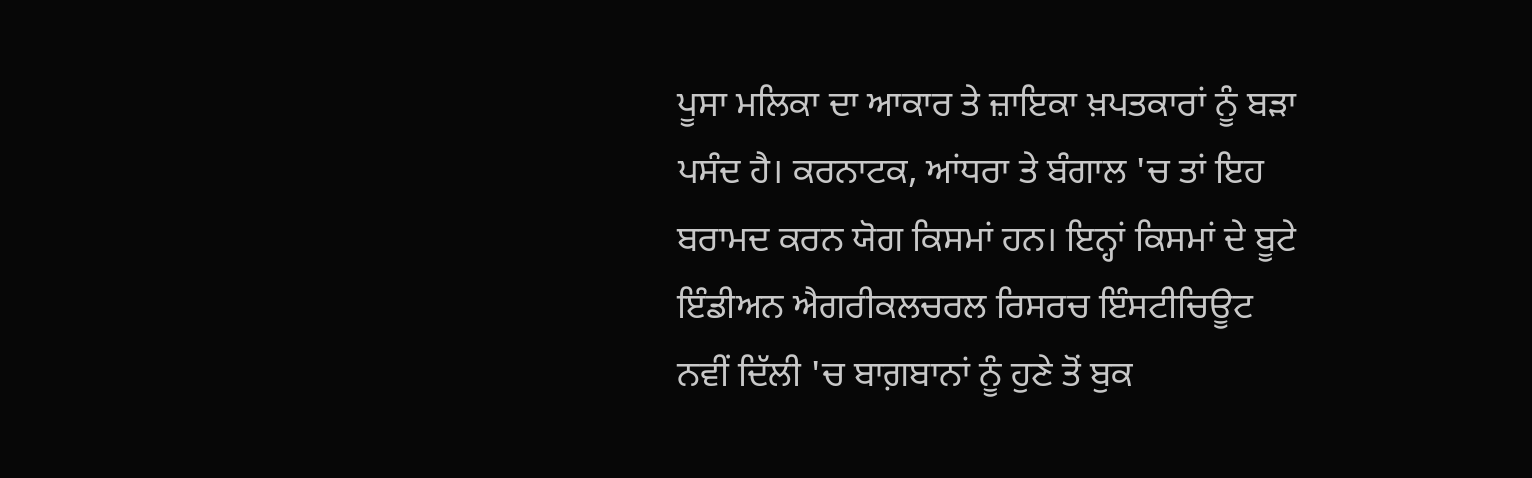ਪੂਸਾ ਮਲਿਕਾ ਦਾ ਆਕਾਰ ਤੇ ਜ਼ਾਇਕਾ ਖ਼ਪਤਕਾਰਾਂ ਨੂੰ ਬੜਾ ਪਸੰਦ ਹੈ। ਕਰਨਾਟਕ, ਆਂਧਰਾ ਤੇ ਬੰਗਾਲ 'ਚ ਤਾਂ ਇਹ ਬਰਾਮਦ ਕਰਨ ਯੋਗ ਕਿਸਮਾਂ ਹਨ। ਇਨ੍ਹਾਂ ਕਿਸਮਾਂ ਦੇ ਬੂਟੇ ਇੰਡੀਅਨ ਐਗਰੀਕਲਚਰਲ ਰਿਸਰਚ ਇੰਸਟੀਚਿਊਟ ਨਵੀਂ ਦਿੱਲੀ 'ਚ ਬਾਗ਼ਬਾਨਾਂ ਨੂੰ ਹੁਣੇ ਤੋਂ ਬੁਕ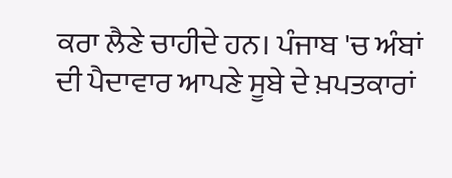ਕਰਾ ਲੈਣੇ ਚਾਹੀਦੇ ਹਨ। ਪੰਜਾਬ 'ਚ ਅੰਬਾਂ ਦੀ ਪੈਦਾਵਾਰ ਆਪਣੇ ਸੂਬੇ ਦੇ ਖ਼ਪਤਕਾਰਾਂ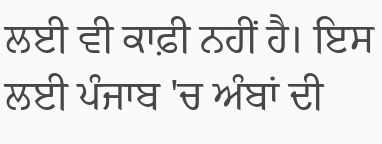ਲਈ ਵੀ ਕਾਫ਼ੀ ਨਹੀਂ ਹੈ। ਇਸ ਲਈ ਪੰਜਾਬ 'ਚ ਅੰਬਾਂ ਦੀ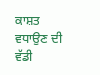ਕਾਸ਼ਤ ਵਧਾਉਣ ਦੀ ਵੱਡੀ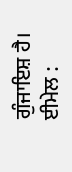ਗੁੰਜਾਇਸ਼ ਹੈ।
ਈਮੇਲ :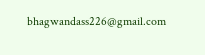bhagwandass226@gmail.com